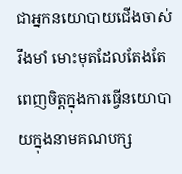ជាអ្នកនយោបាយជើងចាស់ រឹងមាំ មោះមុតដែលតែងតែពេញចិត្តក្នុងការធ្វើនយោបាយក្នុងនាមគណបក្ស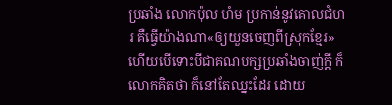ប្រឆាំង លោកប៉ុល ហំម ប្រកាន់នូវគោលជំហរ គឺធ្វើយ៉ាងណា«ឲ្យយួនចេញពីស្រុកខ្មែរ» ហើយបើទោះបីជាគណបក្សប្រឆាំងចាញ់ក្តី ក៏លោកគិតថា ក៏នៅតែឈ្នះដែរ ដោយ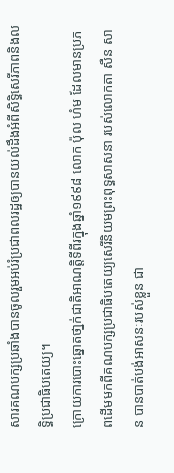សារគណបក្សប្រឆាំងបានចូលរួមអប់រំប្រជាពលរដ្ឋឲ្យបានយល់ដឹងអំពីសិទ្ធិសេរីភាពនិងលទ្ធិប្រជាធិបតេយ្យ។
ក្រោយការបោះឆ្នោតថា្នក់ជាតិអាណត្តិទីពីរក្នុងឆ្នាំ១៩៩៨ លោក ប៉ុល ហំម ដែលមានប្រភពដើមមកពីគណបក្សប្រជាធិបតេយ្យសេរីនិយមព្រះពុទ្ធសាសនា របស់លោកតា សឺន សាន បានបាត់បង់អាសនៈរបស់ខ្លួន ជា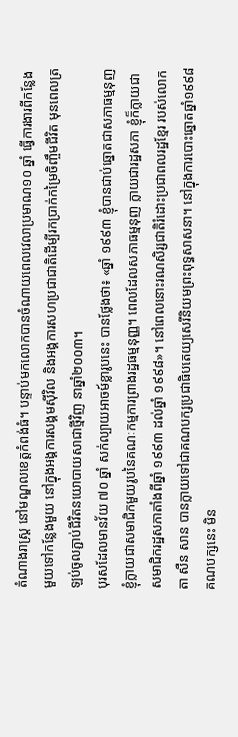តំណាងរាស្រ្ត នៅមណ្ឌលខេត្តកំពង់ធំ។ បន្ទាប់មកលោកបានចំណាយពេលវេលាប្រមាណ១០ ឆ្នាំ ធ្វើការងារពីកន្លែងមួយទៅកន្លែងមួយ នៅក្នុងអង្គការសង្គមស៊ីវិល និងអង្គការសហប្រជាជាតិដើម្បីរកប្រាក់កម្រៃចិញ្ចឹមជីវិត មុនពេលត្រឡប់ចូលភ្ជាប់ជីវិតនយោបាយសាជាថ្មីវិញ នាឆ្នាំ២០០៣។
បុរសដែលមានវ័យ ៧០ ឆ្នាំ សក់ល្បាយអាចម៍ខ្លារូបនេះ បានថ្លែងថា៖ «ឆ្នាំ ១៩៩៣ ខ្ញុំបានជាប់ឆ្នោតជាសភាធម្មនុញ ខ្ញុំក្លាយជាសមាជិកមួយរូបនៃគណៈកម្មការព្រាងរដ្ឋធម្មនុញ្ញ។ ពេលដែលសភាធម្មនុញ ក្លាយជារដ្ឋសភា ខ្ញុំក៏ក្លាយជាសមាជិករដ្ឋសភាតាំងពីឆ្នាំ ១៩៩៣ ដល់ឆ្នាំ ១៩៩៨»។ នៅពេលនោះរណសិរ្សជាតិរំដោះប្រជាពលរដ្ឋខ្មែរ របស់លោកតា សឺន សាន បានក្លាយទៅជាគណបក្សប្រជាធិបតេយ្យសេរីនិយមព្រះពុទ្ធសាសនា។ នៅក្នុងការបោះឆ្នោតឆ្នាំ១៩៩៨ គណបក្សនេះ មិន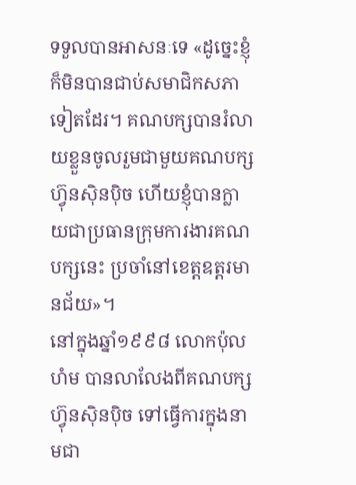ទទួលបានអាសនៈទេ «ដូច្នេះខ្ញុំក៏មិនបានជាប់សមាជិកសភាទៀតដែរ។ គណបក្សបានរំលាយខ្លួនចូលរួមជាមួយគណបក្សហ៊្វុនស៊ិនប៉ិច ហើយខ្ញុំបានក្លាយជាប្រធានក្រុមការងារគណបក្សនេះ ប្រចាំនៅខេត្តឧត្តរមានជ័យ»។
នៅក្នុងឆ្នាំ១៩៩៨ លោកប៉ុល ហំម បានលាលែងពីគណបក្សហ៊្វុនស៊ិនប៉ិច ទៅធ្វើការក្នុងនាមជា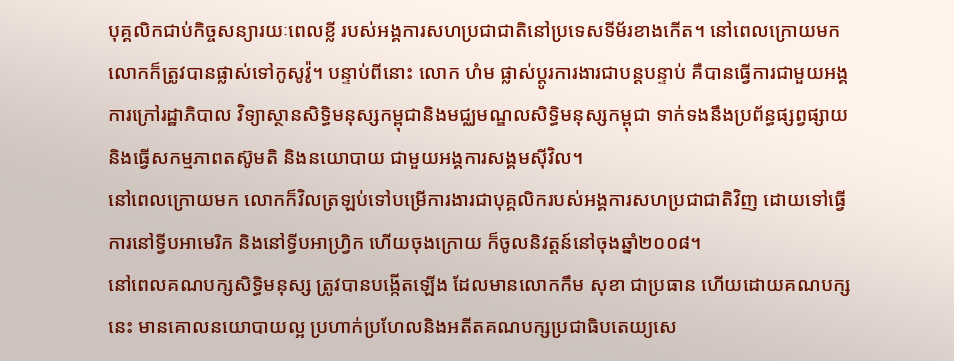បុគ្គលិកជាប់កិច្ចសន្យារយៈពេលខ្លី របស់អង្គការសហប្រជាជាតិនៅប្រទេសទីម័រខាងកើត។ នៅពេលក្រោយមក លោកក៏ត្រូវបានផ្លាស់ទៅកូសូវ៉ូ។ បន្ទាប់ពីនោះ លោក ហំម ផ្លាស់ប្តូរការងារជាបន្តបន្ទាប់ គឺបានធ្វើការជាមួយអង្គការក្រៅរដ្ឋាភិបាល វិទ្យាស្ថានសិទ្ធិមនុស្សកម្ពុជានិងមជ្ឈមណ្ឌលសិទ្ធិមនុស្សកម្ពុជា ទាក់ទងនឹងប្រព័ន្ធផ្សព្វផ្សាយ និងធ្វើសកម្មភាពតស៊ូមតិ និងនយោបាយ ជាមួយអង្គការសង្គមស៊ីវិល។
នៅពេលក្រោយមក លោកក៏វិលត្រឡប់ទៅបម្រើការងារជាបុគ្គលិករបស់អង្គការសហប្រជាជាតិវិញ ដោយទៅធ្វើការនៅទ្វីបអាមេរិក និងនៅទ្វីបអាហ្វ្រិក ហើយចុងក្រោយ ក៏ចូលនិវត្តន៍នៅចុងឆ្នាំ២០០៨។
នៅពេលគណបក្សសិទ្ធិមនុស្ស ត្រូវបានបង្កើតឡើង ដែលមានលោកកឹម សុខា ជាប្រធាន ហើយដោយគណបក្សនេះ មានគោលនយោបាយល្អ ប្រហាក់ប្រហែលនិងអតីតគណបក្សប្រជាធិបតេយ្យសេ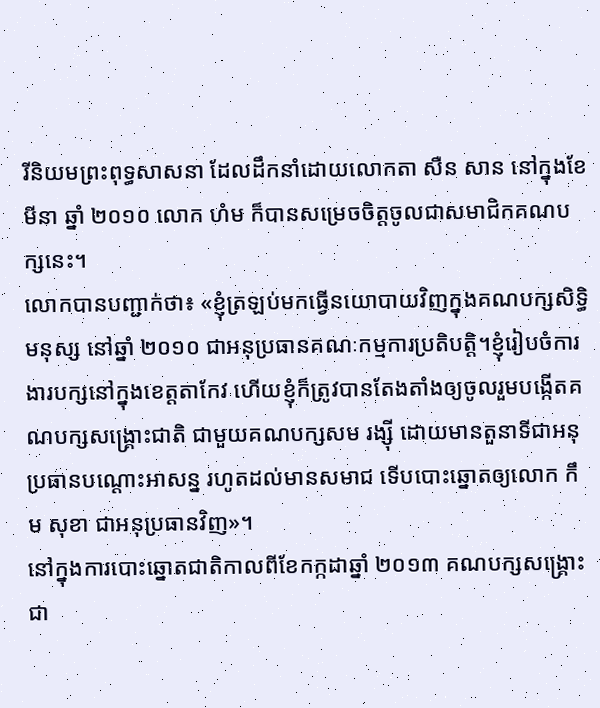រីនិយមព្រះពុទ្ធសាសនា ដែលដឹកនាំដោយលោកតា សឺន សាន នៅក្នុងខែមីនា ឆ្នាំ ២០១០ លោក ហំម ក៏បានសម្រេចចិត្តចូលជាសមាជិកគណបក្សនេះ។
លោកបានបញ្ជាក់ថា៖ «ខ្ញុំត្រឡប់មកធ្វើនយោបាយវិញក្នុងគណបក្សសិទ្ធិមនុស្ស នៅឆ្នាំ ២០១០ ជាអនុប្រធានគណៈកម្មការប្រតិបត្តិ។ខ្ញុំរៀបចំការងារបក្សនៅក្នុងខេត្តតាកែវ ហើយខ្ញុំក៏ត្រូវបានតែងតាំងឲ្យចូលរួមបង្កើតគណបក្សសង្គ្រោះជាតិ ជាមួយគណបក្សសម រង្ស៊ី ដោយមានតួនាទីជាអនុប្រធានបណ្ដោះអាសន្ន រហូតដល់មានសមាជ ទើបបោះឆ្នោតឲ្យលោក កឹម សុខា ជាអនុប្រធានវិញ»។
នៅក្នុងការបោះឆ្នោតជាតិកាលពីខែកក្កដាឆ្នាំ ២០១៣ គណបក្សសង្គ្រោះជា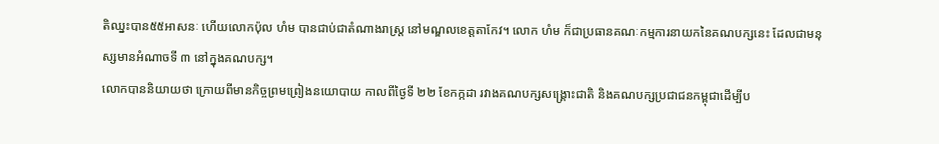តិឈ្នះបាន៥៥អាសនៈ ហើយលោកប៉ុល ហំម បានជាប់ជាតំណាងរាស្ត្រ នៅមណ្ឌលខេត្តតាកែវ។ លោក ហំម ក៏ជាប្រធានគណៈកម្មការនាយកនៃគណបក្សនេះ ដែលជាមនុស្សមានអំណាចទី ៣ នៅក្នុងគណបក្ស។
លោកបាននិយាយថា ក្រោយពីមានកិច្ចព្រមព្រៀងនយោបាយ កាលពីថ្ងៃទី ២២ ខែកក្កដា រវាងគណបក្សសង្គ្រោះជាតិ និងគណបក្សប្រជាជនកម្ពុជាដើម្បីប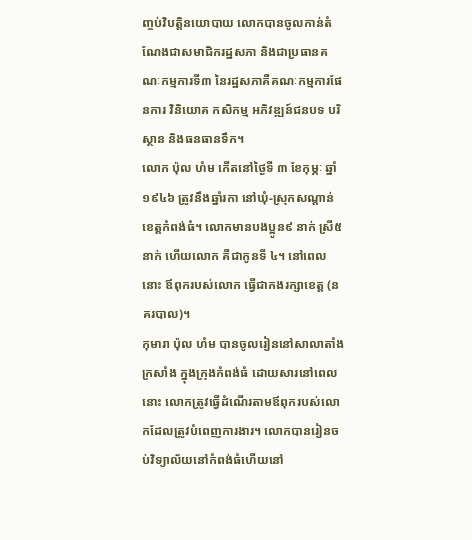ញ្ចប់វិបត្តិនយោបាយ លោកបានចូលកាន់តំណែងជាសមាជិករដ្ឋសភា និងជាប្រធានគណៈកម្មការទី៣ នៃរដ្ឋសភាគឺគណៈកម្មការផែនការ វិនិយោគ កសិកម្ម អភិវឌ្ឍន៍ជនបទ បរិស្ថាន និងធនធានទឹក។
លោក ប៉ុល ហំម កើតនៅថ្ងៃទី ៣ ខែកុម្ភៈ ឆ្នាំ១៩៤៦ ត្រូវនឹងឆ្នាំរកា នៅឃុំ-ស្រុកសណ្តាន់ ខេត្តកំពង់ធំ។ លោកមានបងប្អូន៩ នាក់ ស្រី៥ នាក់ ហើយលោក គឺជាកូនទី ៤។ នៅពេលនោះ ឪពុករបស់លោក ធ្វើជាកងរក្សាខេត្ត (នគរបាល)។
កុមារា ប៉ុល ហំម បានចូលរៀននៅសាលាតាំងក្រសាំង ក្នុងក្រុងកំពង់ធំ ដោយសារនៅពេលនោះ លោកត្រូវធ្វើដំណើរតាមឪពុករបស់លោកដែលត្រូវបំពេញការងារ។ លោកបានរៀនចប់វិទ្យាល័យនៅកំពង់ធំហើយនៅ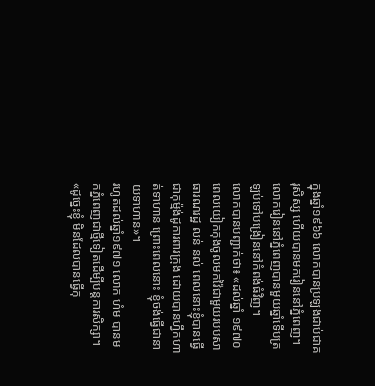ក្នុងឆ្នាំ១៩៦៦ លោកបានប្រឡងជាប់ជាគរុសិស្ស ហើយបានមករៀននៅភ្នំពេញ។ លោករៀននៅភ្នំពេញបានមួយឆ្នាំទើបត្រឡប់ទៅបង្រៀននៅកំពង់ធំវិញ។
លោកបានបញ្ជាក់ថា៖ «ដល់ឆ្នាំ ១៩៧០ ពេលយៀកកុងចូលមកវ៉ៃជាមួយរបបសាធារណរដ្ឋ លន់ នល់ ពេលនោះខ្ញុំបានធ្វើជាកុម្ម៉ង់ដូការពារក្រុង ដោយបានហ្វឹកហាត់ទាហាន ព្រោះពេលនោះ ខ្ញុំចង់ធ្វើជានាយទាហាន»។
រហូតដល់ឆ្នាំ១៩៧១ លោក ហំម បានមកភ្នំពេញជាថ្មីទៀតដើម្បីបន្តការសិក្សា។ «ដូច្នេះខ្ញុំ មិនដែលបានធ្វើកុ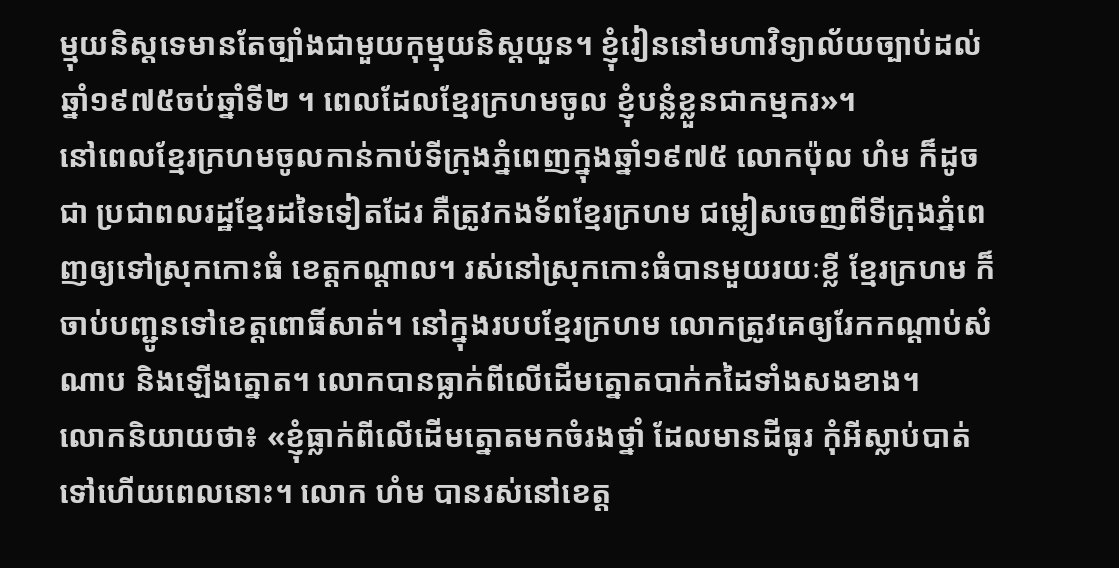ម្មុយនិស្តទេមានតែច្បាំងជាមួយកុម្មុយនិស្តយួន។ ខ្ញុំរៀននៅមហាវិទ្យាល័យច្បាប់ដល់ឆ្នាំ១៩៧៥ចប់ឆ្នាំទី២ ។ ពេលដែលខ្មែរក្រហមចូល ខ្ញុំបន្លំខ្លួនជាកម្មករ»។
នៅពេលខ្មែរក្រហមចូលកាន់កាប់ទីក្រុងភ្នំពេញក្នុងឆ្នាំ១៩៧៥ លោកប៉ុល ហំម ក៏ដូចជា ប្រជាពលរដ្ឋខ្មែរដទៃទៀតដែរ គឺត្រូវកងទ័ពខ្មែរក្រហម ជម្លៀសចេញពីទីក្រុងភ្នំពេញឲ្យទៅស្រុកកោះធំ ខេត្តកណ្តាល។ រស់នៅស្រុកកោះធំបានមួយរយៈខ្លី ខ្មែរក្រហម ក៏ចាប់បញ្ជូនទៅខេត្តពោធិ៍សាត់។ នៅក្នុងរបបខ្មែរក្រហម លោកត្រូវគេឲ្យរែកកណ្តាប់សំណាប និងឡើងត្នោត។ លោកបានធ្លាក់ពីលើដើមត្នោតបាក់កដៃទាំងសងខាង។
លោកនិយាយថា៖ «ខ្ញុំធ្លាក់ពីលើដើមត្នោតមកចំរងថ្នាំ ដែលមានដីធូរ កុំអីស្លាប់បាត់ទៅហើយពេលនោះ។ លោក ហំម បានរស់នៅខេត្ត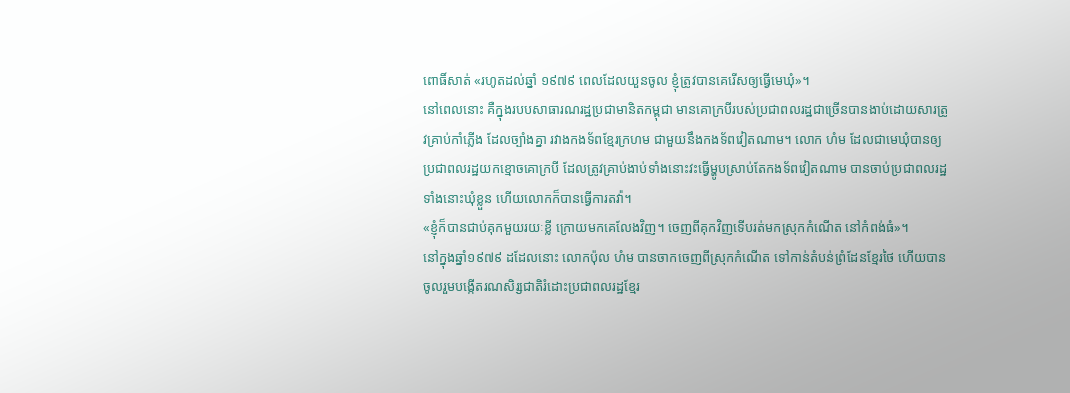ពោធិ៍សាត់ «រហូតដល់ឆ្នាំ ១៩៧៩ ពេលដែលយួនចូល ខ្ញុំត្រូវបានគេរើសឲ្យធ្វើមេឃុំ»។
នៅពេលនោះ គឺក្នុងរបបសាធារណរដ្ឋប្រជាមានិតកម្ពុជា មានគោក្របីរបស់ប្រជាពលរដ្ឋជាច្រើនបានងាប់ដោយសារត្រូវគ្រាប់កាំភ្លើង ដែលច្បាំងគ្នា រវាងកងទ័ពខ្មែរក្រហម ជាមួយនឹងកងទ័ពវៀតណាម។ លោក ហំម ដែលជាមេឃុំបានឲ្យប្រជាពលរដ្ឋយកខ្មោចគោក្របី ដែលត្រូវគ្រាប់ងាប់ទាំងនោះវះធ្វើម្ហូបស្រាប់តែកងទ័ពវៀតណាម បានចាប់ប្រជាពលរដ្ឋទាំងនោះឃុំខ្លួន ហើយលោកក៏បានធ្វើការតវ៉ា។
«ខ្ញុំក៏បានជាប់គុកមួយរយៈខ្លី ក្រោយមកគេលែងវិញ។ ចេញពីគុកវិញទើបរត់មកស្រុកកំណើត នៅកំពង់ធំ»។
នៅក្នុងឆ្នាំ១៩៧៩ ដដែលនោះ លោកប៉ុល ហំម បានចាកចេញពីស្រុកកំណើត ទៅកាន់តំបន់ព្រំដែនខ្មែរថៃ ហើយបានចូលរួមបង្កើតរណសិរ្សជាតិរំដោះប្រជាពលរដ្ឋខ្មែរ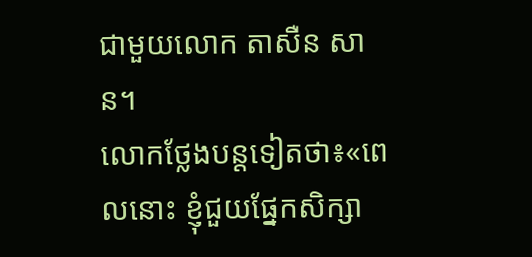ជាមួយលោក តាសឺន សាន។
លោកថ្លែងបន្តទៀតថា៖«ពេលនោះ ខ្ញុំជួយផ្នែកសិក្សា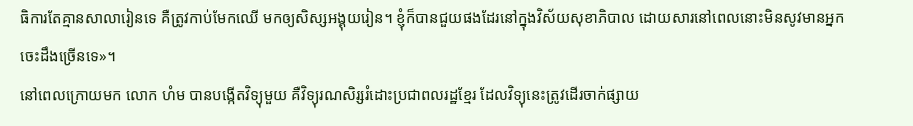ធិការតែគ្មានសាលារៀនទេ គឺត្រូវកាប់មែកឈើ មកឲ្យសិស្សអង្គុយរៀន។ ខ្ញុំក៏បានជួយផងដែរនៅក្នុងវិស័យសុខាភិបាល ដោយសារនៅពេលនោះមិនសូវមានអ្នកចេះដឹងច្រើនទេ»។
នៅពេលក្រោយមក លោក ហំម បានបង្កើតវិទ្យុមួយ គឺវិទ្យុរណសិរ្សរំដោះប្រជាពលរដ្ឋខ្មែរ ដែលវិទ្យុនេះត្រូវដើរចាក់ផ្សាយ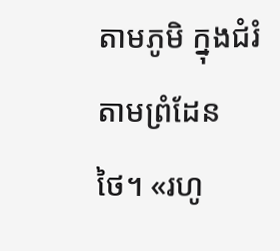តាមភូមិ ក្នុងជំរំតាមព្រំដែនថៃ។ «រហូ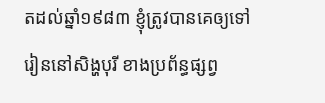តដល់ឆ្នាំ១៩៨៣ ខ្ញុំត្រូវបានគេឲ្យទៅរៀននៅសិង្ហបុរី ខាងប្រព័ន្ធផ្សព្វ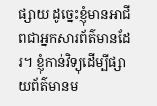ផ្សាយ ដូច្នេះខ្ញុំមានអាជីពជាអ្នកសារព័ត៌មានដែរ។ ខ្ញុំកាន់វិទ្យុដើម្បីផ្សាយព័ត៌មានម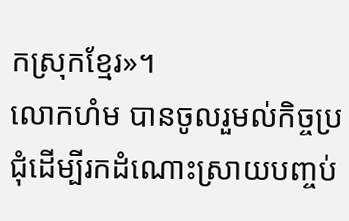កស្រុកខ្មែរ»។
លោកហំម បានចូលរួមល់កិច្ចប្រជុំដើម្បីរកដំណោះស្រាយបញ្ចប់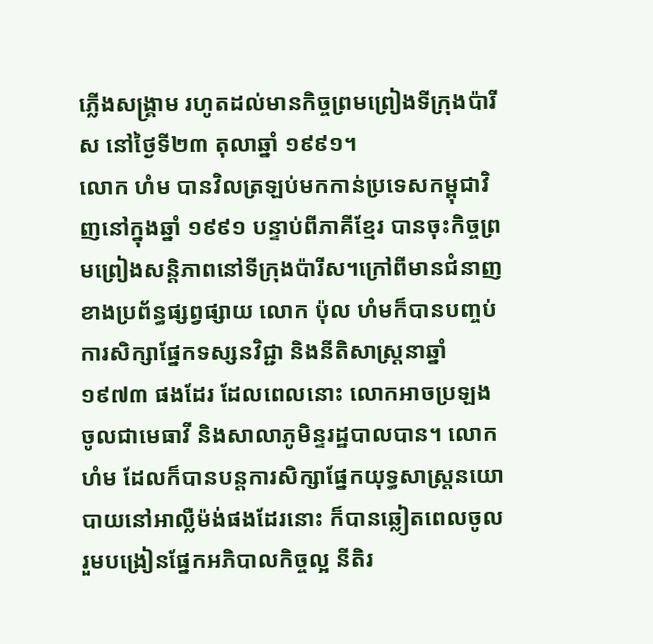ភ្លើងសង្គ្រាម រហូតដល់មានកិច្ចព្រមព្រៀងទីក្រុងប៉ារីស នៅថ្ងៃទី២៣ តុលាឆ្នាំ ១៩៩១។
លោក ហំម បានវិលត្រឡប់មកកាន់ប្រទេសកម្ពុជាវិញនៅក្នុងឆ្នាំ ១៩៩១ បន្ទាប់ពីភាគីខ្មែរ បានចុះកិច្ចព្រមព្រៀងសន្តិភាពនៅទីក្រុងប៉ារីស។ក្រៅពីមានជំនាញខាងប្រព័ន្ធផ្សព្វផ្សាយ លោក ប៉ុល ហំមក៏បានបញ្ចប់ការសិក្សាផ្នែកទស្សនវិជ្ជា និងនីតិសាស្រ្តនាឆ្នាំ១៩៧៣ ផងដែរ ដែលពេលនោះ លោកអាចប្រឡងចូលជាមេធាវី និងសាលាភូមិន្ទរដ្ឋបាលបាន។ លោកហំម ដែលក៏បានបន្តការសិក្សាផ្នែកយុទ្ធសាស្រ្តនយោបាយនៅអាល្លឺម៉ង់ផងដែរនោះ ក៏បានឆ្លៀតពេលចូលរួមបង្រៀនផ្នែកអភិបាលកិច្ចល្អ នីតិរ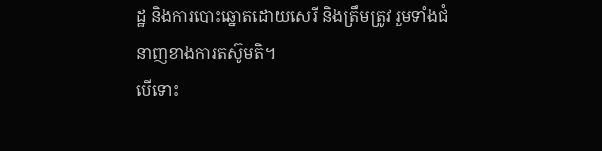ដ្ឋ និងការបោះឆ្នោតដោយសេរី និងត្រឹមត្រូវ រួមទាំងជំនាញខាងការតស៊ូមតិ។
បើទោះ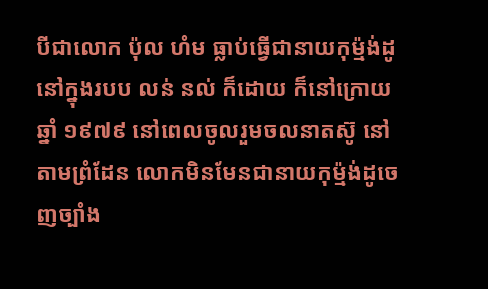បីជាលោក ប៉ុល ហំម ធ្លាប់ធ្វើជានាយកុម្ម៉ង់ដូ នៅក្នុងរបប លន់ នល់ ក៏ដោយ ក៏នៅក្រោយឆ្នាំ ១៩៧៩ នៅពេលចូលរួមចលនាតស៊ូ នៅតាមព្រំដែន លោកមិនមែនជានាយកុម៉្មង់ដូចេញច្បាំង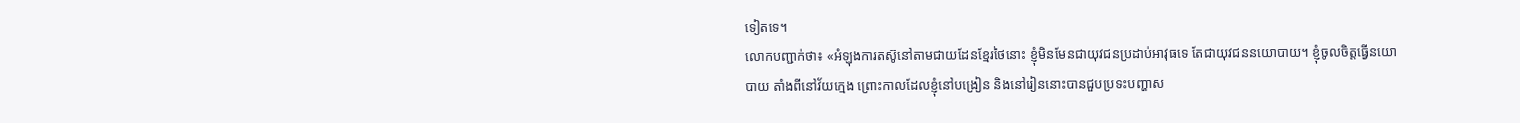ទៀតទេ។
លោកបញ្ជាក់ថា៖ «អំឡុងការតស៊ូនៅតាមជាយដែនខ្មែរថៃនោះ ខ្ញុំមិនមែនជាយុវជនប្រដាប់អាវុធទេ តែជាយុវជននយោបាយ។ ខ្ញុំចូលចិត្តធ្វើនយោបាយ តាំងពីនៅវ័យក្មេង ព្រោះកាលដែលខ្ញុំនៅបង្រៀន និងនៅរៀននោះបានជួបប្រទះបញ្ហាស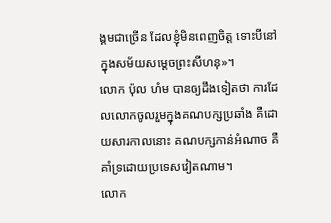ង្គមជាច្រើន ដែលខ្ញុំមិនពេញចិត្ត ទោះបីនៅក្នុងសម័យសម្ដេចព្រះសីហនុ»។
លោក ប៉ុល ហំម បានឲ្យដឹងទៀតថា ការដែលលោកចូលរួមក្នុងគណបក្សប្រឆាំង គឺដោយសារកាលនោះ គណបក្សកាន់អំណាច គឺគាំទ្រដោយប្រទេសវៀតណាម។
លោក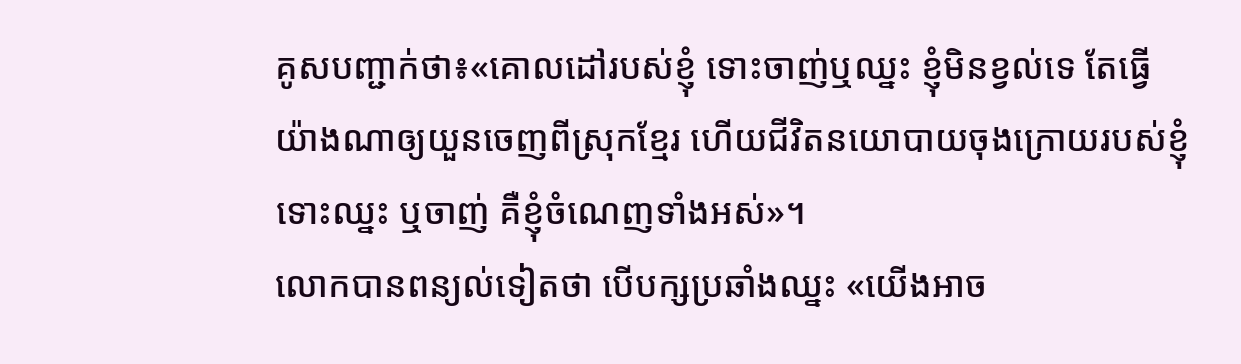គូសបញ្ជាក់ថា៖«គោលដៅរបស់ខ្ញុំ ទោះចាញ់ឬឈ្នះ ខ្ញុំមិនខ្វល់ទេ តែធ្វើយ៉ាងណាឲ្យយួនចេញពីស្រុកខ្មែរ ហើយជីវិតនយោបាយចុងក្រោយរបស់ខ្ញុំ ទោះឈ្នះ ឬចាញ់ គឺខ្ញុំចំណេញទាំងអស់»។
លោកបានពន្យល់ទៀតថា បើបក្សប្រឆាំងឈ្នះ «យើងអាច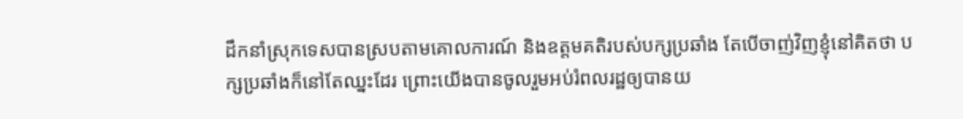ដឹកនាំស្រុកទេសបានស្របតាមគោលការណ៍ និងឧត្តមគតិរបស់បក្សប្រឆាំង តែបើចាញ់វិញខ្ញុំនៅគិតថា បក្សប្រឆាំងក៏នៅតែឈ្នះដែរ ព្រោះយើងបានចូលរួមអប់រំពលរដ្ឋឲ្យបានយ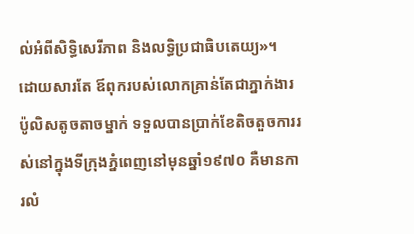ល់អំពីសិទ្ធិសេរីភាព និងលទ្ធិប្រជាធិបតេយ្យ»។
ដោយសារតែ ឪពុករបស់លោកគ្រាន់តែជាភ្នាក់ងារប៉ូលិសតូចតាចម្នាក់ ទទួលបានប្រាក់ខែតិចតួចការរស់នៅក្នុងទីក្រុងភ្នំពេញនៅមុនឆ្នាំ១៩៧០ គឺមានការលំ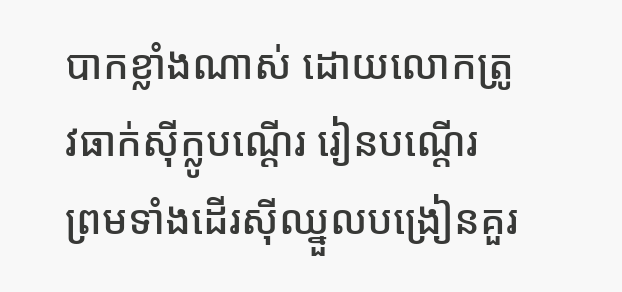បាកខ្លាំងណាស់ ដោយលោកត្រូវធាក់ស៊ីក្លូបណ្ដើរ រៀនបណ្ដើរ ព្រមទាំងដើរស៊ីឈ្នួលបង្រៀនគួរ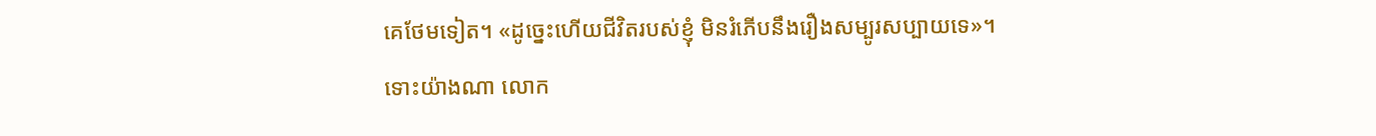គេថែមទៀត។ «ដូច្នេះហើយជីវិតរបស់ខ្ញុំ មិនរំភើបនឹងរឿងសម្បូរសប្បាយទេ»។
ទោះយ៉ាងណា លោក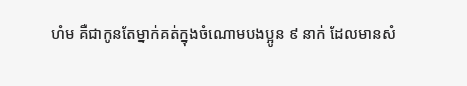ហំម គឺជាកូនតែម្នាក់គត់ក្នុងចំណោមបងប្អូន ៩ នាក់ ដែលមានសំ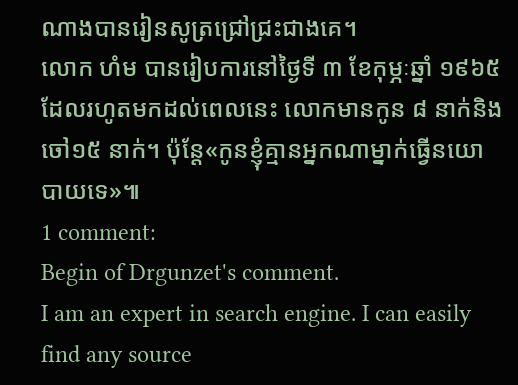ណាងបានរៀនសូត្រជ្រៅជ្រះជាងគេ។
លោក ហំម បានរៀបការនៅថ្ងៃទី ៣ ខែកុម្ភៈឆ្នាំ ១៩៦៥ ដែលរហូតមកដល់ពេលនេះ លោកមានកូន ៨ នាក់និងចៅ១៥ នាក់។ ប៉ុន្តែ«កូនខ្ញុំគ្មានអ្នកណាម្នាក់ធ្វើនយោបាយទេ»៕
1 comment:
Begin of Drgunzet's comment.
I am an expert in search engine. I can easily find any source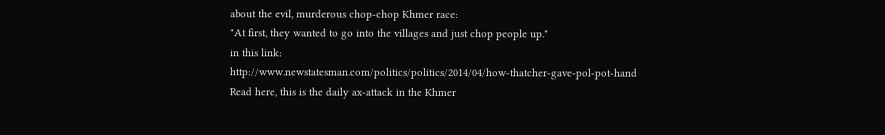about the evil, murderous chop-chop Khmer race:
"At first, they wanted to go into the villages and just chop people up."
in this link:
http://www.newstatesman.com/politics/politics/2014/04/how-thatcher-gave-pol-pot-hand
Read here, this is the daily ax-attack in the Khmer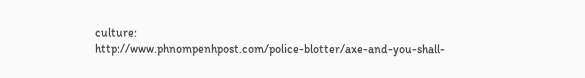culture:
http://www.phnompenhpost.com/police-blotter/axe-and-you-shall-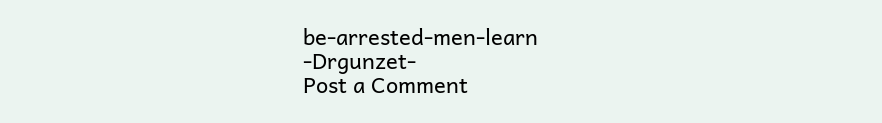be-arrested-men-learn
-Drgunzet-
Post a Comment